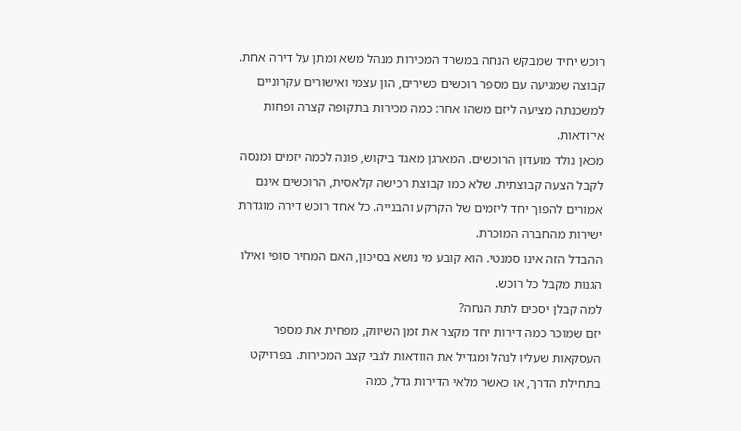רוכש יחיד שמבקש הנחה במשרד המכירות מנהל משא ומתן על דירה אחת. קבוצה שמגיעה עם מספר רוכשים כשירים, הון עצמי ואישורים עקרוניים למשכנתה מציעה ליזם משהו אחר: כמה מכירות בתקופה קצרה ופחות אי־ודאות.
מכאן נולד מועדון הרוכשים. המארגן מאגד ביקוש, פונה לכמה יזמים ומנסה לקבל הצעה קבוצתית. שלא כמו קבוצת רכישה קלאסית, הרוכשים אינם אמורים להפוך יחד ליזמים של הקרקע והבנייה. כל אחד רוכש דירה מוגדרת ישירות מהחברה המוכרת.
ההבדל הזה אינו סמנטי. הוא קובע מי נושא בסיכון, האם המחיר סופי ואילו הגנות מקבל כל רוכש.
למה קבלן יסכים לתת הנחה?
יזם שמוכר כמה דירות יחד מקצר את זמן השיווק, מפחית את מספר העסקאות שעליו לנהל ומגדיל את הוודאות לגבי קצב המכירות. בפרויקט בתחילת הדרך, או כאשר מלאי הדירות גדל, כמה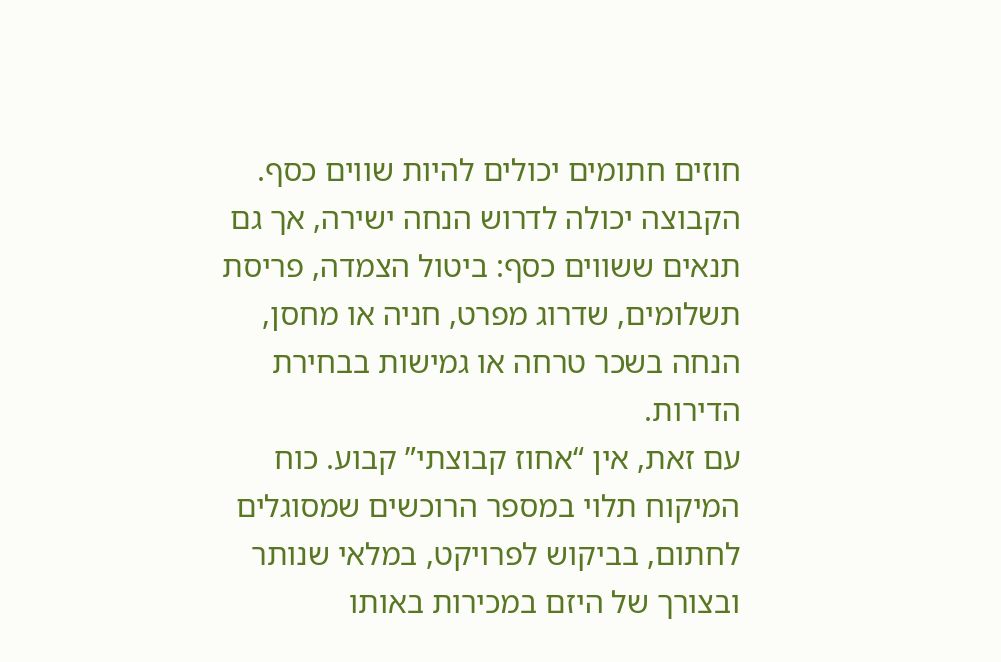חוזים חתומים יכולים להיות שווים כסף.
הקבוצה יכולה לדרוש הנחה ישירה, אך גם תנאים ששווים כסף: ביטול הצמדה, פריסת תשלומים, שדרוג מפרט, חניה או מחסן, הנחה בשכר טרחה או גמישות בבחירת הדירות.
עם זאת, אין “אחוז קבוצתי” קבוע. כוח המיקוח תלוי במספר הרוכשים שמסוגלים לחתום, בביקוש לפרויקט, במלאי שנותר ובצורך של היזם במכירות באותו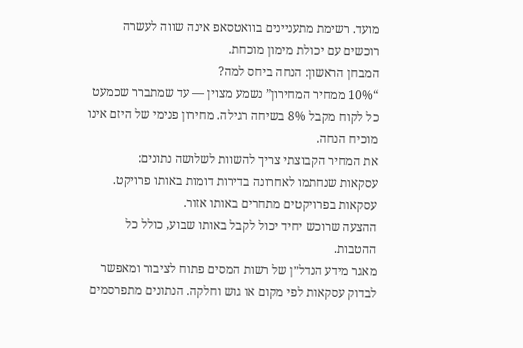מועד. רשימת מתעניינים בוואטסאפ אינה שווה לעשרה רוכשים עם יכולת מימון מוכחת.
המבחן הראשון: הנחה ביחס למה?
“10% ממחיר המחירון” נשמע מצוין — עד שמתברר שכמעט כל לקוח מקבל 8% בשיחה רגילה. מחירון פנימי של היזם אינו מוכיח הנחה.
את המחיר הקבוצתי צריך להשוות לשלושה נתונים:
עסקאות שנחתמו לאחרונה בדירות דומות באותו פרויקט.
עסקאות בפרויקטים מתחרים באותו אזור.
ההצעה שרוכש יחיד יכול לקבל באותו שבוע, כולל כל ההטבות.
מאגר מידע הנדל״ן של רשות המסים פתוח לציבור ומאפשר לבדוק עסקאות לפי מקום או גוש וחלקה. הנתונים מתפרסמים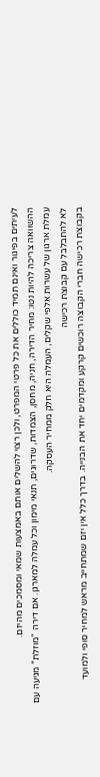לעיתים בפיגור ואינם תמיד כוללים את כל פרטי המפרט, ולכן רצוי להשלים אותם באמצעות שמאי ומסמכים מהיזם.
ההשוואה צריכה להיות נטו: מחיר הדירה, חניה, מחסן, הצמדות, שדרוגים, תנאי מימון וכל עמלה למארגן. אם דירה “מוזלת” מגיעה עם עמלת ארגון של עשרות אלפי שקלים, העמלה היא חלק ממחיר העסקה.
לא להתבלבל עם קבוצת רכישה
בקבוצת רכישה חברי הקבוצה רוכשים קרקע ומקדמים יחד את הבנייה. בדרך כלל אין יזם שמתחייב מראש למחיר סופי ולמועד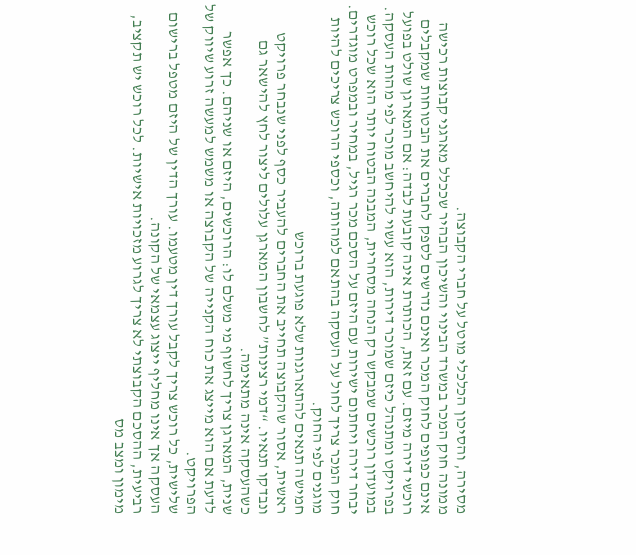מסירה, והסיכון הכלכלי מוטל על חברי הקבוצה.
ממונה חוק המכר במשרד הבינוי והשיכון הבהיר שככלל מארגני קבוצות רכישה אינם כפופים לחוק המכר ואינם נדרשים לספק לחברים את הבטוחות שמקבלים רוכשי דירה מיזם. עם זאת, הכותרת אינה קובעת לבדה: אם המארגן שולט בפועל בפרויקט ומתנהל כיזם שמוכר דירות, הוא עשוי להיחשב מוכר לפי מהות העסקה.
במועדון רוכשים שמבקש רק הנחה מסחרית, המבנה הבטוח יותר הוא שכל רוכש יבחר דירה ויחתום ישירות עם היזם על הסכם מכר רגיל, במחיר ובמפרט מוגדרים. חוק המכר צריך לחול על העסקה בהתאם למהותה, וכספי הרוכש צריכים להיות מוגנים לפי החוק.
חמישה תנאים להתארגנות שלא פוגעת ברוכש
ראשית, אסור שהקבוצה תחייב את החברים להעביר כסף לפני שנבחר פרויקט ונבדקו תנאיו. “דמי רצינות” לחשבון המארגן עלולים ליצור לחץ להישאר גם כשהעסקה אינה מתאימה.
שנית, המארגן צריך לחשוף מי משלם לו: הרוכשים, היזם או שניהם. כך אפשר לדעת אם הוא מייצג את כוח הקנייה של הקבוצה או משמש למעשה זרוע שיווק של הפרויקט.
שלישית, כל רוכש צריך לקבל עורך דין מטעמו. עורך הדין של היזם מטפל ברישום העסקה אך אינו מחליף ייצוג עצמאי של הקונה.
רביעית, ההסכם הקבוצתי לא צריך לגרוע מזכויות אישיות. לכל רוכש יש תקציב, מימון ומצב מס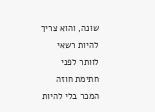שונה, והוא צריך להיות רשאי לוותר לפני חתימת חוזה המכר בלי להיות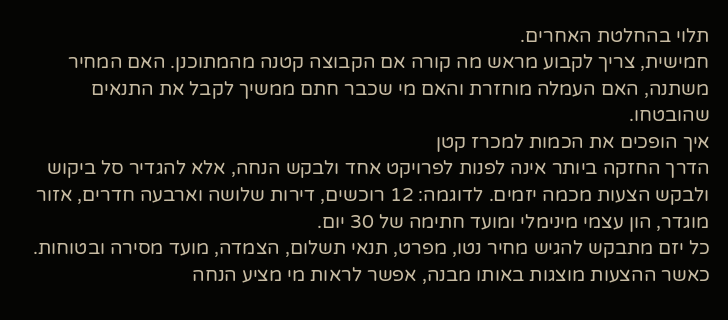תלוי בהחלטת האחרים.
חמישית, צריך לקבוע מראש מה קורה אם הקבוצה קטנה מהמתוכנן. האם המחיר משתנה, האם העמלה מוחזרת והאם מי שכבר חתם ממשיך לקבל את התנאים שהובטחו.
איך הופכים את הכמות למכרז קטן
הדרך החזקה ביותר אינה לפנות לפרויקט אחד ולבקש הנחה, אלא להגדיר סל ביקוש ולבקש הצעות מכמה יזמים. לדוגמה: 12 רוכשים, דירות שלושה וארבעה חדרים, אזור מוגדר, הון עצמי מינימלי ומועד חתימה של 30 יום.
כל יזם מתבקש להגיש מחיר נטו, מפרט, תנאי תשלום, הצמדה, מועד מסירה ובטוחות. כאשר ההצעות מוצגות באותו מבנה, אפשר לראות מי מציע הנחה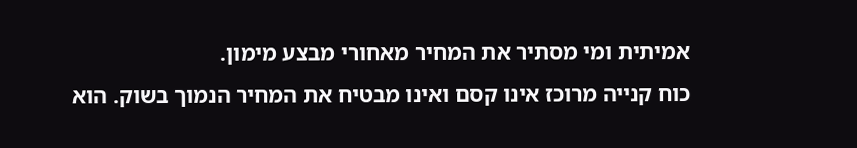אמיתית ומי מסתיר את המחיר מאחורי מבצע מימון.
כוח קנייה מרוכז אינו קסם ואינו מבטיח את המחיר הנמוך בשוק. הוא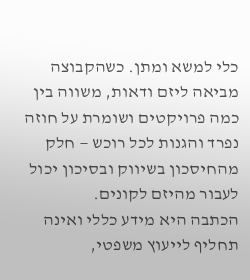כלי למשא ומתן. כשהקבוצה מביאה ליזם ודאות, משווה בין כמה פרויקטים ושומרת על חוזה נפרד והגנות לכל רוכש — חלק מהחיסכון בשיווק ובסיכון יכול לעבור מהיזם לקונים.
הכתבה היא מידע כללי ואינה תחליף לייעוץ משפטי,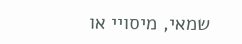שמאי, מיסויי או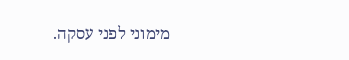מימוני לפני עסקה.